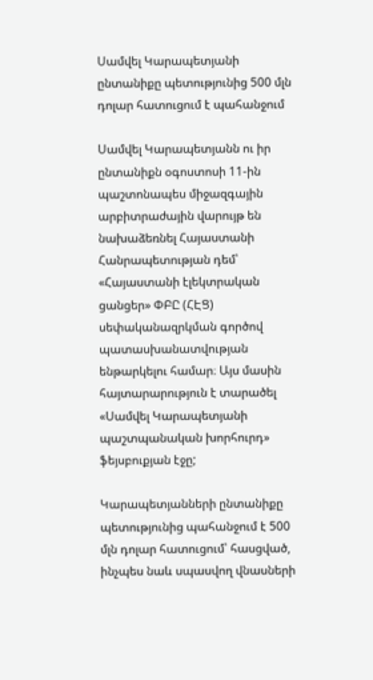Սամվել Կարապետյանի ընտանիքը պետությունից 500 մլն դոլար հատուցում է պահանջում

Սամվել Կարապետյանն ու իր ընտանիքն օգոստոսի 11-ին պաշտոնապես միջազգային արբիտրաժային վարույթ են նախաձեռնել Հայաստանի Հանրապետության դեմ՝ «Հայաստանի էլեկտրական ցանցեր» ՓԲԸ (ՀԷՑ) սեփականազրկման գործով պատասխանատվության ենթարկելու համար։ Այս մասին հայտարարություն է տարածել «Սամվել Կարապետյանի պաշտպանական խորհուրդ» ֆեյսբուքյան էջը;

Կարապետյանների ընտանիքը պետությունից պահանջում է 500 մլն դոլար հատուցում՝ հասցված, ինչպես նաև սպասվող վնասների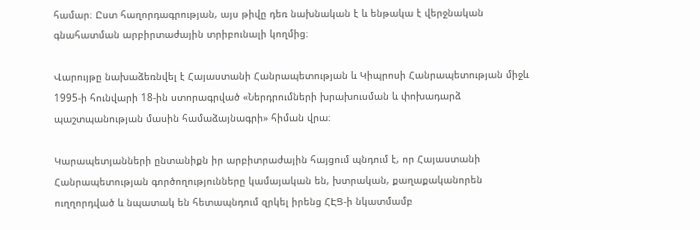համար։ Ըստ հաղորդագրության, այս թիվը դեռ նախնական է և ենթակա է վերջնական գնահատման արբիրտաժային տրիբունալի կողմից։

Վարույթը նախաձեռնվել է Հայաստանի Հանրապետության և Կիպրոսի Հանրապետության միջև 1995-ի հունվարի 18-ին ստորագրված «Ներդրումների խրախուսման և փոխադարձ պաշտպանության մասին համաձայնագրի» հիման վրա։

Կարապետյանների ընտանիքն իր արբիտրաժային հայցում պնդում է, որ Հայաստանի Հանրապետության գործողությունները կամայական են, խտրական, քաղաքականորեն ուղղորդված և նպատակ են հետապնդում զրկել իրենց ՀԷՑ-ի նկատմամբ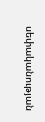սեփականության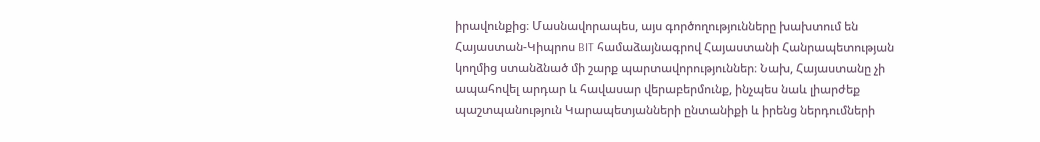իրավունքից։ Մասնավորապես, այս գործողությունները խախտում են Հայաստան-Կիպրոս BIT համաձայնագրով Հայաստանի Հանրապետության կողմից ստանձնած մի շարք պարտավորություններ։ Նախ, Հայաստանը չի ապահովել արդար և հավասար վերաբերմունք, ինչպես նաև լիարժեք պաշտպանություն Կարապետյանների ընտանիքի և իրենց ներդումների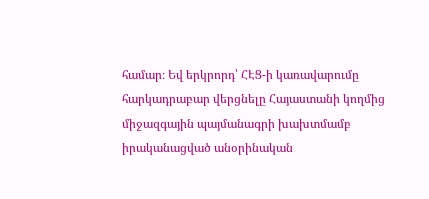համար։ Եվ երկրորդ՝ ՀԷՑ-ի կառավարումը հարկադրաբար վերցնելը Հայաստանի կողմից միջազգային պայմանագրի խախտմամբ իրականացված անօրինական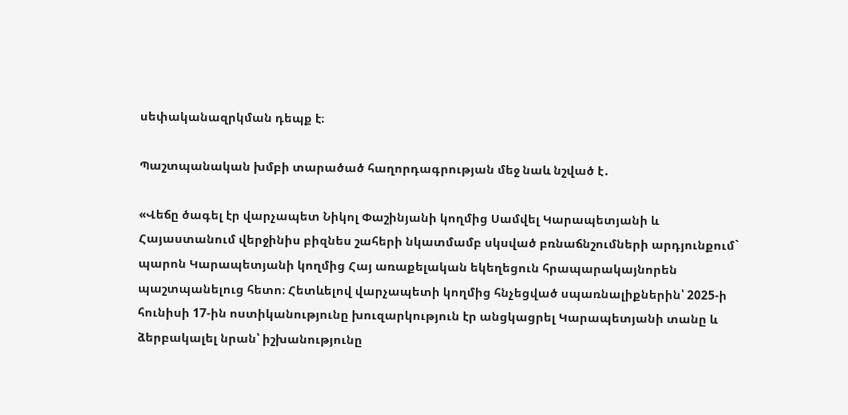սեփականազրկման դեպք է։

Պաշտպանական խմբի տարածած հաղորդագրության մեջ նաև նշված է․

«Վեճը ծագել էր վարչապետ Նիկոլ Փաշինյանի կողմից Սամվել Կարապետյանի և Հայաստանում վերջինիս բիզնես շահերի նկատմամբ սկսված բռնաճնշումների արդյունքում` պարոն Կարապետյանի կողմից Հայ առաքելական եկեղեցուն հրապարակայնորեն պաշտպանելուց հետո։ Հետևելով վարչապետի կողմից հնչեցված սպառնալիքներին՝ 2025-ի հունիսի 17-ին ոստիկանությունը խուզարկություն էր անցկացրել Կարապետյանի տանը և ձերբակալել նրան՝ իշխանությունը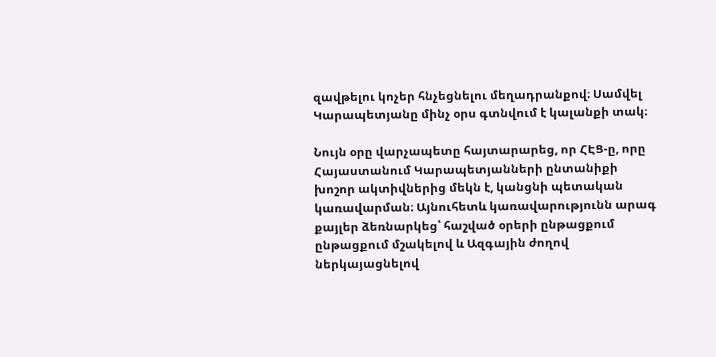զավթելու կոչեր հնչեցնելու մեղադրանքով։ Սամվել Կարապետյանը մինչ օրս գտնվում է կալանքի տակ։

Նույն օրը վարչապետը հայտարարեց, որ ՀԷՑ-ը, որը Հայաստանում Կարապետյանների ընտանիքի խոշոր ակտիվներից մեկն է, կանցնի պետական կառավարման։ Այնուհետև կառավարությունն արագ քայլեր ձեռնարկեց՝ հաշված օրերի ընթացքում ընթացքում մշակելով և Ազգային ժողով ներկայացնելով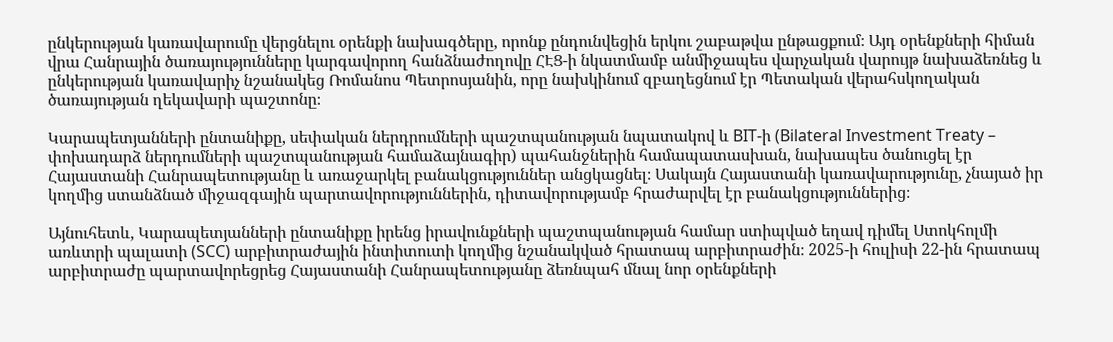ընկերության կառավարումը վերցնելու օրենքի նախագծերը, որոնք ընդունվեցին երկու շաբաթվա ընթացքում։ Այդ օրենքների հիման վրա Հանրային ծառայությունները կարգավորող հանձնաժողովը ՀԷՑ-ի նկատմամբ անմիջապես վարչական վարույթ նախաձեռնեց և ընկերության կառավարիչ նշանակեց Ռոմանոս Պետրոսյանին, որը նախկինում զբաղեցնում էր Պետական վերահսկողական ծառայության ղեկավարի պաշտոնը։

Կարապետյանների ընտանիքը, սեփական ներդրումների պաշտպանության նպատակով և BIT-ի (Bilateral Investment Treaty – փոխադարձ ներդումների պաշտպանության համաձայնագիր) պահանջներին համապատասխան, նախապես ծանուցել էր Հայաստանի Հանրապետությանը և առաջարկել բանակցություններ անցկացնել։ Սակայն Հայաստանի կառավարությունը, չնայած իր կողմից ստանձնած միջազգային պարտավորություններին, դիտավորությամբ հրաժարվել էր բանակցություններից։

Այնուհետև, Կարապետյանների ընտանիքը իրենց իրավունքների պաշտպանության համար ստիպված եղավ դիմել Ստոկհոլմի առևտրի պալատի (SCC) արբիտրաժային ինտիտուտի կողմից նշանակված հրատապ արբիտրաժին։ 2025-ի հուլիսի 22-ին հրատապ արբիտրաժը պարտավորեցրեց Հայաստանի Հանրապետությանը ձեռնպահ մնալ նոր օրենքների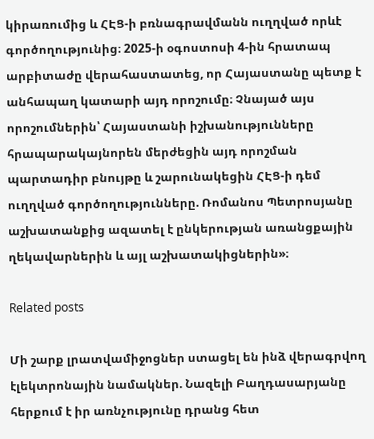կիրառումից և ՀԷՑ-ի բռնագրավմանն ուղղված որևէ գործողությունից։ 2025-ի օգոստոսի 4-ին հրատապ արբիտաժը վերահաստատեց, որ Հայաստանը պետք է անհապաղ կատարի այդ որոշումը։ Չնայած այս որոշումներին՝ Հայաստանի իշխանությունները հրապարակայնորեն մերժեցին այդ որոշման պարտադիր բնույթը և շարունակեցին ՀԷՑ-ի դեմ ուղղված գործողությունները. Ռոմանոս Պետրոսյանը աշխատանքից ազատել է ընկերության առանցքային ղեկավարներին և այլ աշխատակիցներին»։

Related posts

Մի շարք լրատվամիջոցներ ստացել են ինձ վերագրվող էլեկտրոնային նամակներ. Նազելի Բաղդասարյանը հերքում է իր առնչությունը դրանց հետ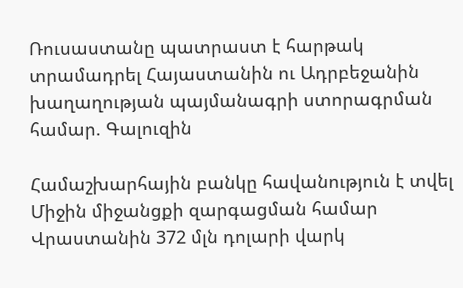Ռուսաստանը պատրաստ է հարթակ տրամադրել Հայաստանին ու Ադրբեջանին խաղաղության պայմանագրի ստորագրման համար. Գալուզին

Համաշխարհային բանկը հավանություն է տվել Միջին միջանցքի զարգացման համար Վրաստանին 372 մլն դոլարի վարկ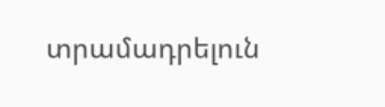տրամադրելուն